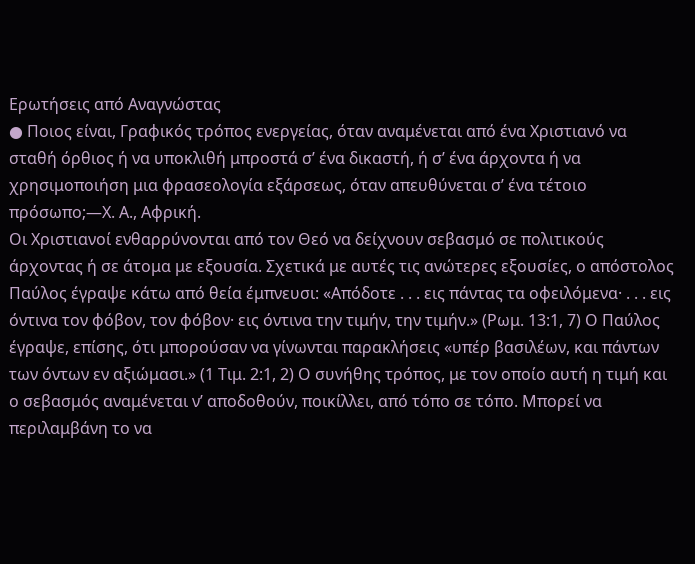Ερωτήσεις από Αναγνώστας
● Ποιος είναι, Γραφικός τρόπος ενεργείας, όταν αναμένεται από ένα Χριστιανό να σταθή όρθιος ή να υποκλιθή μπροστά σ’ ένα δικαστή, ή σ’ ένα άρχοντα ή να χρησιμοποιήση μια φρασεολογία εξάρσεως, όταν απευθύνεται σ’ ένα τέτοιο πρόσωπο;—Χ. Α., Αφρική.
Οι Χριστιανοί ενθαρρύνονται από τον Θεό να δείχνουν σεβασμό σε πολιτικούς άρχοντας ή σε άτομα με εξουσία. Σχετικά με αυτές τις ανώτερες εξουσίες, ο απόστολος Παύλος έγραψε κάτω από θεία έμπνευσι: «Απόδοτε . . . εις πάντας τα οφειλόμενα· . . . εις όντινα τον φόβον, τον φόβον· εις όντινα την τιμήν, την τιμήν.» (Ρωμ. 13:1, 7) Ο Παύλος έγραψε, επίσης, ότι μπορούσαν να γίνωνται παρακλήσεις «υπέρ βασιλέων, και πάντων των όντων εν αξιώμασι.» (1 Τιμ. 2:1, 2) Ο συνήθης τρόπος, με τον οποίο αυτή η τιμή και ο σεβασμός αναμένεται ν’ αποδοθούν, ποικίλλει, από τόπο σε τόπο. Μπορεί να περιλαμβάνη το να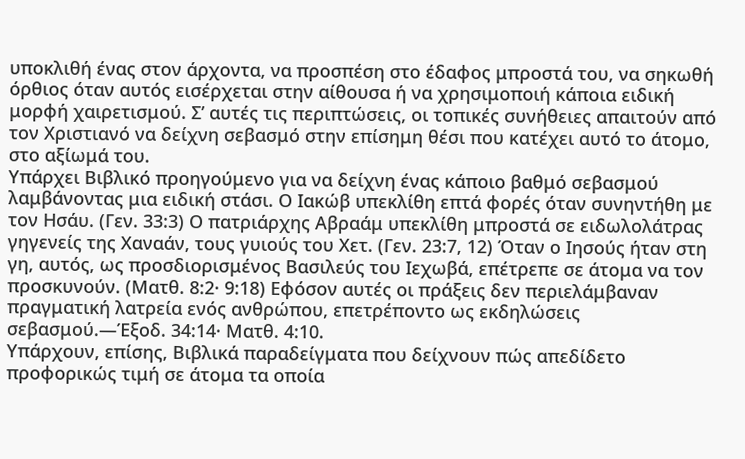υποκλιθή ένας στον άρχοντα, να προσπέση στο έδαφος μπροστά του, να σηκωθή όρθιος όταν αυτός εισέρχεται στην αίθουσα ή να χρησιμοποιή κάποια ειδική μορφή χαιρετισμού. Σ’ αυτές τις περιπτώσεις, οι τοπικές συνήθειες απαιτούν από τον Χριστιανό να δείχνη σεβασμό στην επίσημη θέσι που κατέχει αυτό το άτομο, στο αξίωμά του.
Υπάρχει Βιβλικό προηγούμενο για να δείχνη ένας κάποιο βαθμό σεβασμού λαμβάνοντας μια ειδική στάσι. Ο Ιακώβ υπεκλίθη επτά φορές όταν συνηντήθη με τον Ησάυ. (Γεν. 33:3) Ο πατριάρχης Αβραάμ υπεκλίθη μπροστά σε ειδωλολάτρας γηγενείς της Χαναάν, τους γυιούς του Χετ. (Γεν. 23:7, 12) Όταν ο Ιησούς ήταν στη γη, αυτός, ως προσδιορισμένος Βασιλεύς του Ιεχωβά, επέτρεπε σε άτομα να τον προσκυνούν. (Ματθ. 8:2· 9:18) Εφόσον αυτές οι πράξεις δεν περιελάμβαναν πραγματική λατρεία ενός ανθρώπου, επετρέποντο ως εκδηλώσεις σεβασμού.—Έξοδ. 34:14· Ματθ. 4:10.
Υπάρχουν, επίσης, Βιβλικά παραδείγματα που δείχνουν πώς απεδίδετο προφορικώς τιμή σε άτομα τα οποία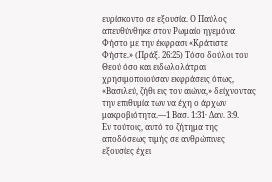ευρίσκοντο σε εξουσία. Ο Παύλος απευθύνθηκε στον Ρωμαίο ηγεμόνα Φήστο με την έκφρασι «Κράτιστε Φήστε.» (Πράξ. 26:25) Τόσο δούλοι του Θεού όσο και ειδωλολάτραι χρησιμοποιούσαν εκφράσεις όπως, «Βασιλεύ, ζήθι εις τον αιώνα,» δείχνοντας την επιθυμία των να έχη ο άρχων μακροβιότητα.—1 Βασ. 1:31· Δαν. 3:9.
Εν τούτοις, αυτό το ζήτημα της αποδόσεως τιμής σε ανθρώπινες εξουσίες έχει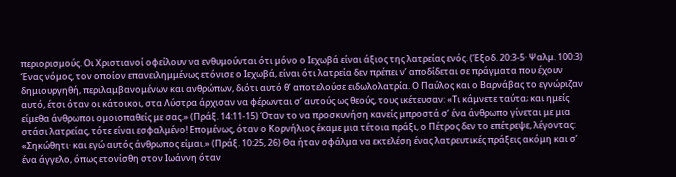περιορισμούς. Οι Χριστιανοί οφείλουν να ενθυμούνται ότι μόνο ο Ιεχωβά είναι άξιος της λατρείας ενός. (Έξοδ. 20:3-5· Ψαλμ. 100:3) Ένας νόμος, τον οποίον επανειλημμένως ετόνισε ο Ιεχωβά, είναι ότι λατρεία δεν πρέπει ν’ αποδίδεται σε πράγματα που έχουν δημιουργηθή, περιλαμβανομένων και ανθρώπων, διότι αυτό θ’ αποτελούσε ειδωλολατρία. Ο Παύλος και ο Βαρνάβας το εγνώριζαν αυτό, έτσι όταν οι κάτοικοι, στα Λύστρα άρχισαν να φέρωνται σ’ αυτούς ως θεούς, τους ικέτευσαν: «Τι κάμνετε ταύτα; και ημείς είμεθα άνθρωποι ομοιοπαθείς με σας.» (Πράξ. 14:11-15) Όταν το να προσκυνήση κανείς μπροστά σ’ ένα άνθρωπο γίνεται με μια στάσι λατρείας, τότε είναι εσφαλμένο! Επομένως, όταν ο Κορνήλιος έκαμε μια τέτοια πράξι, ο Πέτρος δεν το επέτρεψε, λέγοντας: «Σηκώθητι· και εγώ αυτός άνθρωπος είμαι.» (Πράξ. 10:25, 26) Θα ήταν σφάλμα να εκτελέση ένας λατρευτικές πράξεις ακόμη και σ’ ένα άγγελο, όπως ετονίσθη στον Ιωάννη όταν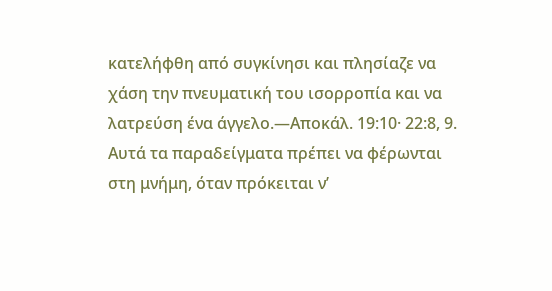κατελήφθη από συγκίνησι και πλησίαζε να χάση την πνευματική του ισορροπία και να λατρεύση ένα άγγελο.—Αποκάλ. 19:10· 22:8, 9.
Αυτά τα παραδείγματα πρέπει να φέρωνται στη μνήμη, όταν πρόκειται ν’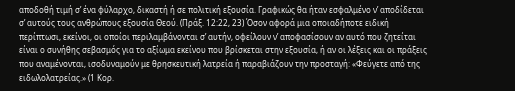αποδοθή τιμή σ’ ένα φύλαρχο, δικαστή ή σε πολιτική εξουσία. Γραφικώς θα ήταν εσφαλμένο ν’ αποδίδεται σ’ αυτούς τους ανθρώπους εξουσία Θεού. (Πράξ. 12:22, 23) Όσον αφορά μια οποιαδήποτε ειδική περίπτωσι, εκείνοι, οι οποίοι περιλαμβάνονται σ’ αυτήν, οφείλουν ν’ αποφασίσουν αν αυτό που ζητείται είναι ο συνήθης σεβασμός για το αξίωμα εκείνου που βρίσκεται στην εξουσία, ή αν οι λέξεις και οι πράξεις που αναμένονται, ισοδυναμούν με θρησκευτική λατρεία ή παραβιάζουν την προσταγή: «Φεύγετε από της ειδωλολατρείας.» (1 Κορ.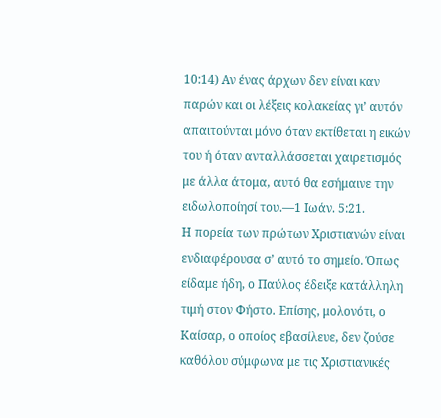10:14) Αν ένας άρχων δεν είναι καν παρών και οι λέξεις κολακείας γι’ αυτόν απαιτούνται μόνο όταν εκτίθεται η εικών του ή όταν ανταλλάσσεται χαιρετισμός με άλλα άτομα, αυτό θα εσήμαινε την ειδωλοποίησί του.—1 Ιωάν. 5:21.
Η πορεία των πρώτων Χριστιανών είναι ενδιαφέρουσα σ’ αυτό το σημείο. Όπως είδαμε ήδη, ο Παύλος έδειξε κατάλληλη τιμή στον Φήστο. Επίσης, μολονότι, ο Καίσαρ, ο οποίος εβασίλευε, δεν ζούσε καθόλου σύμφωνα με τις Χριστιανικές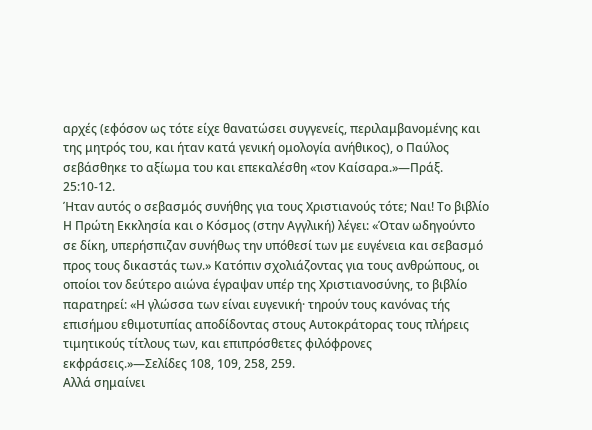αρχές (εφόσον ως τότε είχε θανατώσει συγγενείς, περιλαμβανομένης και της μητρός του, και ήταν κατά γενική ομολογία ανήθικος), ο Παύλος σεβάσθηκε το αξίωμα του και επεκαλέσθη «τον Καίσαρα.»—Πράξ. 25:10-12.
Ήταν αυτός ο σεβασμός συνήθης για τους Χριστιανούς τότε; Ναι! Το βιβλίο Η Πρώτη Εκκλησία και ο Κόσμος (στην Αγγλική) λέγει: «Όταν ωδηγούντο σε δίκη, υπερήσπιζαν συνήθως την υπόθεσί των με ευγένεια και σεβασμό προς τους δικαστάς των.» Κατόπιν σχολιάζοντας για τους ανθρώπους, οι οποίοι τον δεύτερο αιώνα έγραψαν υπέρ της Χριστιανοσύνης, το βιβλίο παρατηρεί: «Η γλώσσα των είναι ευγενική· τηρούν τους κανόνας τής επισήμου εθιμοτυπίας αποδίδοντας στους Αυτοκράτορας τους πλήρεις τιμητικούς τίτλους των, και επιπρόσθετες φιλόφρονες εκφράσεις.»—Σελίδες 108, 109, 258, 259.
Αλλά σημαίνει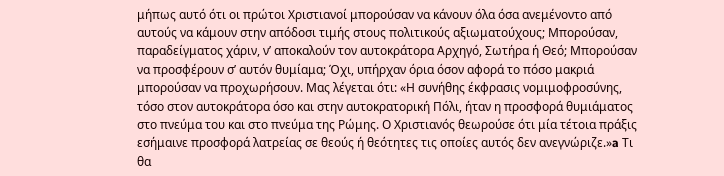μήπως αυτό ότι οι πρώτοι Χριστιανοί μπορούσαν να κάνουν όλα όσα ανεμένοντο από αυτούς να κάμουν στην απόδοσι τιμής στους πολιτικούς αξιωματούχους; Μπορούσαν, παραδείγματος χάριν, ν’ αποκαλούν τον αυτοκράτορα Αρχηγό, Σωτήρα ή Θεό; Μπορούσαν να προσφέρουν σ’ αυτόν θυμίαμα; Όχι, υπήρχαν όρια όσον αφορά το πόσο μακριά μπορούσαν να προχωρήσουν. Μας λέγεται ότι: «Η συνήθης έκφρασις νομιμοφροσύνης, τόσο στον αυτοκράτορα όσο και στην αυτοκρατορική Πόλι, ήταν η προσφορά θυμιάματος στο πνεύμα του και στο πνεύμα της Ρώμης. Ο Χριστιανός θεωρούσε ότι μία τέτοια πράξις εσήμαινε προσφορά λατρείας σε θεούς ή θεότητες τις οποίες αυτός δεν ανεγνώριζε.»a Τι θα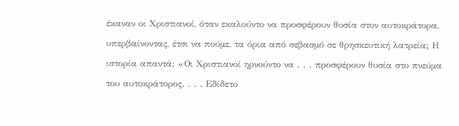έκαναν οι Χριστιανοί, όταν εκαλούντο να προσφέρουν θυσία στον αυτοκράτορα, υπερβαίνοντας, έτσι να πούμε, τα όρια από σεβασμό σε θρησκευτική λατρεία; Η ιστορία απαντά: «Οι Χριστιανοί ηρνούντο να . . . προσφέρουν θυσία στο πνεύμα του αυτοκράτορος. . . . Εδίδετο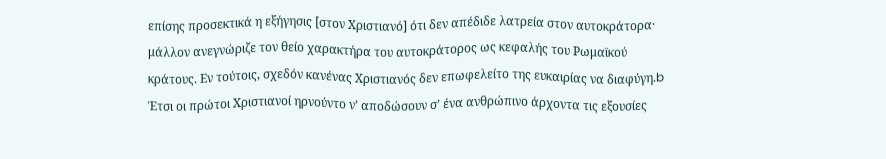επίσης προσεκτικά η εξήγησις [στον Χριστιανό] ότι δεν απέδιδε λατρεία στον αυτοκράτορα· μάλλον ανεγνώριζε τον θείο χαρακτήρα του αυτοκράτορος ως κεφαλής του Ρωμαϊκού κράτους. Εν τούτοις, σχεδόν κανένας Χριστιανός δεν επωφελείτο της ευκαιρίας να διαφύγη.b
Έτσι οι πρώτοι Χριστιανοί ηρνούντο ν’ αποδώσουν σ’ ένα ανθρώπινο άρχοντα τις εξουσίες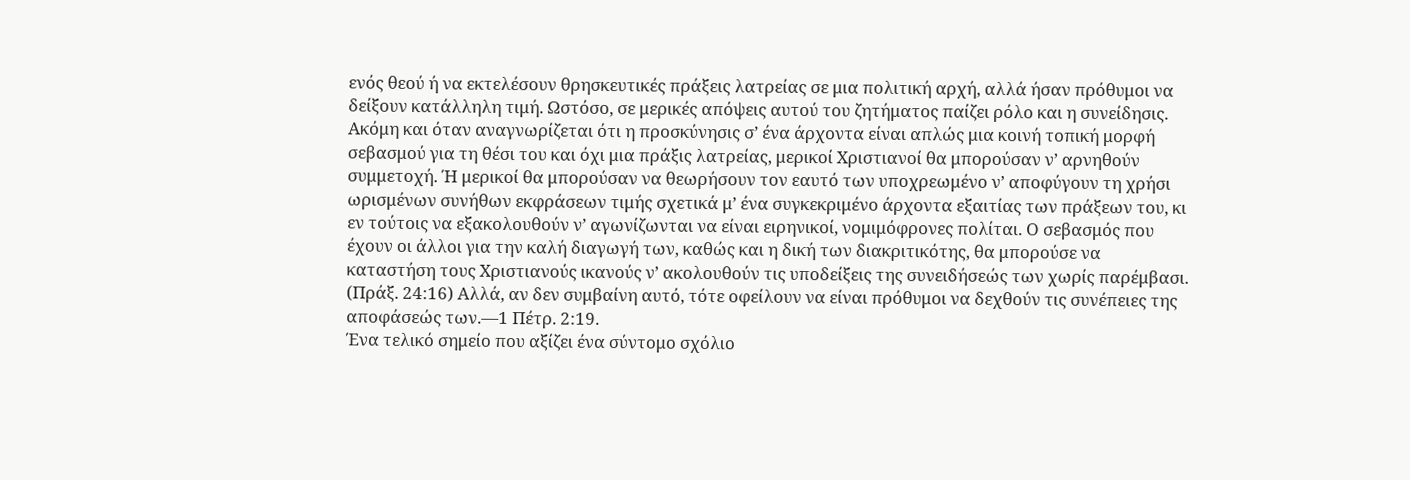ενός θεού ή να εκτελέσουν θρησκευτικές πράξεις λατρείας σε μια πολιτική αρχή, αλλά ήσαν πρόθυμοι να δείξουν κατάλληλη τιμή. Ωστόσο, σε μερικές απόψεις αυτού του ζητήματος παίζει ρόλο και η συνείδησις. Ακόμη και όταν αναγνωρίζεται ότι η προσκύνησις σ’ ένα άρχοντα είναι απλώς μια κοινή τοπική μορφή σεβασμού για τη θέσι του και όχι μια πράξις λατρείας, μερικοί Χριστιανοί θα μπορούσαν ν’ αρνηθούν συμμετοχή. Ή μερικοί θα μπορούσαν να θεωρήσουν τον εαυτό των υποχρεωμένο ν’ αποφύγουν τη χρήσι ωρισμένων συνήθων εκφράσεων τιμής σχετικά μ’ ένα συγκεκριμένο άρχοντα εξαιτίας των πράξεων του, κι εν τούτοις να εξακολουθούν ν’ αγωνίζωνται να είναι ειρηνικοί, νομιμόφρονες πολίται. Ο σεβασμός που έχουν οι άλλοι για την καλή διαγωγή των, καθώς και η δική των διακριτικότης, θα μπορούσε να καταστήση τους Χριστιανούς ικανούς ν’ ακολουθούν τις υποδείξεις της συνειδήσεώς των χωρίς παρέμβασι. (Πράξ. 24:16) Αλλά, αν δεν συμβαίνη αυτό, τότε οφείλουν να είναι πρόθυμοι να δεχθούν τις συνέπειες της αποφάσεώς των.—1 Πέτρ. 2:19.
Ένα τελικό σημείο που αξίζει ένα σύντομο σχόλιο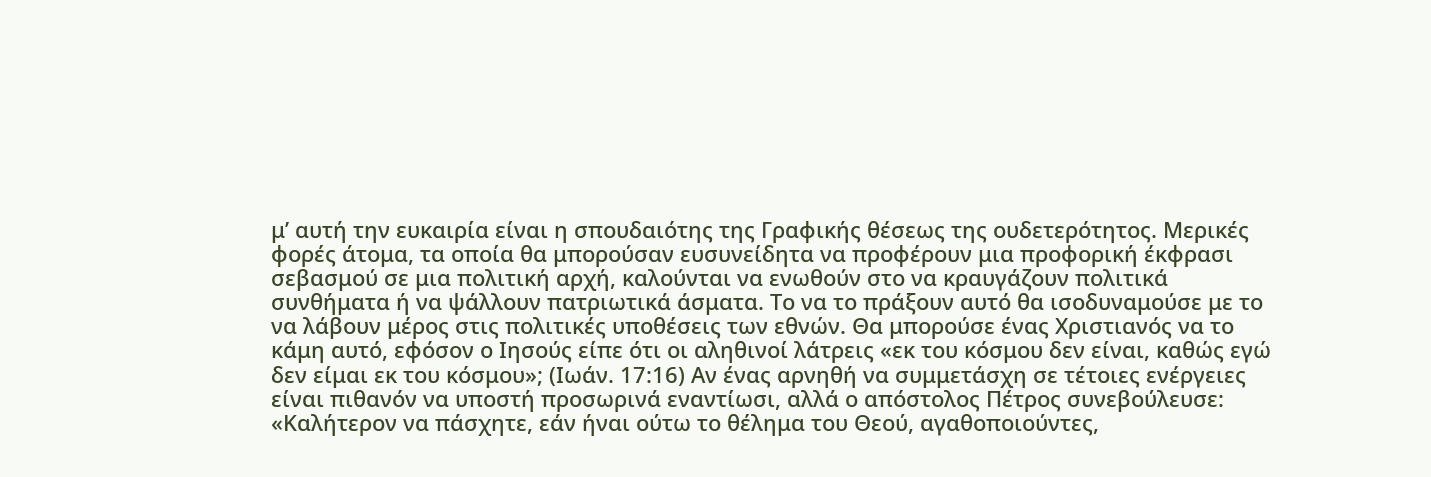μ’ αυτή την ευκαιρία είναι η σπουδαιότης της Γραφικής θέσεως της ουδετερότητος. Μερικές φορές άτομα, τα οποία θα μπορούσαν ευσυνείδητα να προφέρουν μια προφορική έκφρασι σεβασμού σε μια πολιτική αρχή, καλούνται να ενωθούν στο να κραυγάζουν πολιτικά συνθήματα ή να ψάλλουν πατριωτικά άσματα. Το να το πράξουν αυτό θα ισοδυναμούσε με το να λάβουν μέρος στις πολιτικές υποθέσεις των εθνών. Θα μπορούσε ένας Χριστιανός να το κάμη αυτό, εφόσον ο Ιησούς είπε ότι οι αληθινοί λάτρεις «εκ του κόσμου δεν είναι, καθώς εγώ δεν είμαι εκ του κόσμου»; (Ιωάν. 17:16) Αν ένας αρνηθή να συμμετάσχη σε τέτοιες ενέργειες είναι πιθανόν να υποστή προσωρινά εναντίωσι, αλλά ο απόστολος Πέτρος συνεβούλευσε: «Καλήτερον να πάσχητε, εάν ήναι ούτω το θέλημα του Θεού, αγαθοποιούντες,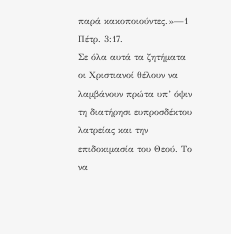παρά κακοποιούντες.»—1 Πέτρ. 3:17.
Σε όλα αυτά τα ζητήματα οι Χριστιανοί θέλουν να λαμβάνουν πρώτα υπ’ όψιν τη διατήρησι ευπροσδέκτου λατρείας και την επιδοκιμασία του Θεού. Το να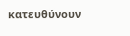κατευθύνουν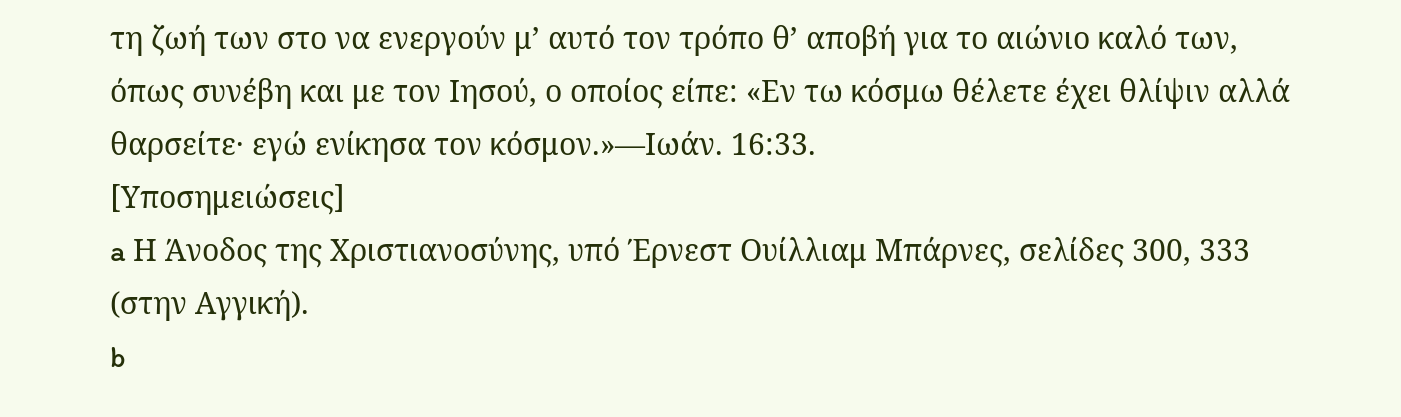τη ζωή των στο να ενεργούν μ’ αυτό τον τρόπο θ’ αποβή για το αιώνιο καλό των, όπως συνέβη και με τον Ιησού, ο οποίος είπε: «Εν τω κόσμω θέλετε έχει θλίψιν αλλά θαρσείτε· εγώ ενίκησα τον κόσμον.»—Ιωάν. 16:33.
[Υποσημειώσεις]
a Η Άνοδος της Χριστιανοσύνης, υπό Έρνεστ Ουίλλιαμ Μπάρνες, σελίδες 300, 333 (στην Αγγική).
b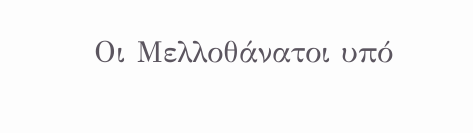Οι Μελλοθάνατοι υπό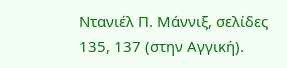Ντανιέλ Π. Μάννιξ, σελίδες 135, 137 (στην Αγγική).